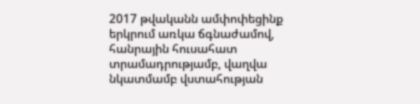2017 թվականն ամփոփեցինք երկրում առկա ճգնաժամով, հանրային հուսահատ տրամադրությամբ, վաղվա նկատմամբ վստահության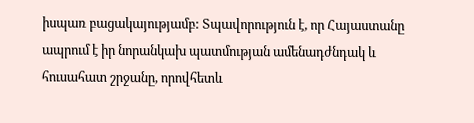իսպառ բացակայությամբ: Տպավորություն է, որ Հայաստանը ապրում է իր նորանկախ պատմության ամենադժնդակ և հուսահատ շրջանը, որովհետև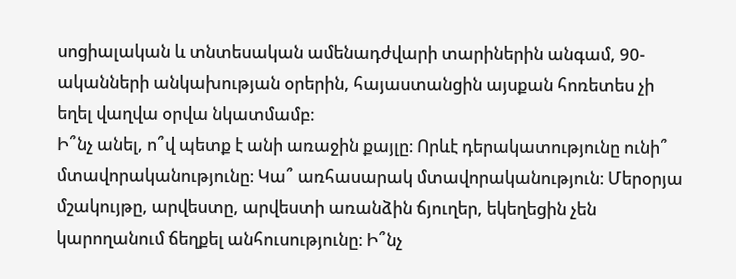սոցիալական և տնտեսական ամենադժվարի տարիներին անգամ, 90-ականների անկախության օրերին, հայաստանցին այսքան հոռետես չի եղել վաղվա օրվա նկատմամբ։
Ի՞նչ անել, ո՞վ պետք է անի առաջին քայլը։ Որևէ դերակատությունը ունի՞ մտավորականությունը։ Կա՞ առհասարակ մտավորականություն։ Մերօրյա մշակույթը, արվեստը, արվեստի առանձին ճյուղեր, եկեղեցին չեն կարողանում ճեղքել անհուսությունը։ Ի՞նչ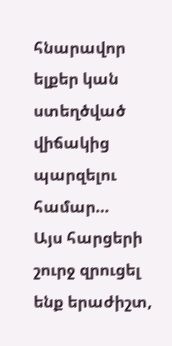հնարավոր ելքեր կան ստեղծված վիճակից պարզելու համար…
Այս հարցերի շուրջ զրուցել ենք երաժիշտ,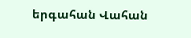երգահան Վահան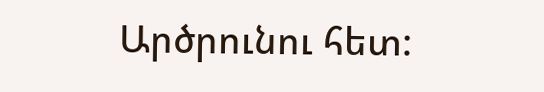Արծրունու հետ: